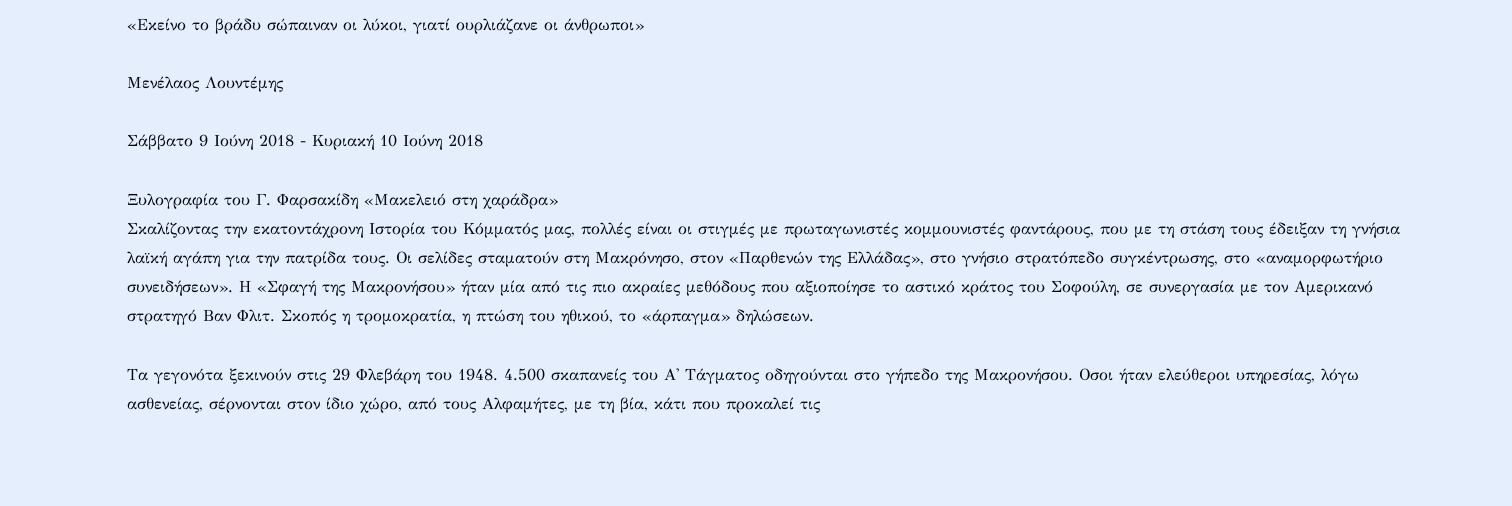«Εκείνο το βράδυ σώπαιναν οι λύκοι, γιατί ουρλιάζανε οι άνθρωποι»

Μενέλαος Λουντέμης

Σάββατο 9 Ιούνη 2018 - Κυριακή 10 Ιούνη 2018

Ξυλογραφία του Γ. Φαρσακίδη «Μακελειό στη χαράδρα»
Σκαλίζοντας την εκατοντάχρονη Ιστορία του Κόμματός μας, πολλές είναι οι στιγμές με πρωταγωνιστές κομμουνιστές φαντάρους, που με τη στάση τους έδειξαν τη γνήσια λαϊκή αγάπη για την πατρίδα τους. Οι σελίδες σταματούν στη Μακρόνησο, στον «Παρθενών της Ελλάδας», στο γνήσιο στρατόπεδο συγκέντρωσης, στο «αναμορφωτήριο συνειδήσεων». Η «Σφαγή της Μακρονήσου» ήταν μία από τις πιο ακραίες μεθόδους που αξιοποίησε το αστικό κράτος του Σοφούλη, σε συνεργασία με τον Αμερικανό στρατηγό Βαν Φλιτ. Σκοπός η τρομοκρατία, η πτώση του ηθικού, το «άρπαγμα» δηλώσεων.

Τα γεγονότα ξεκινούν στις 29 Φλεβάρη του 1948. 4.500 σκαπανείς του Α' Τάγματος οδηγούνται στο γήπεδο της Μακρονήσου. Οσοι ήταν ελεύθεροι υπηρεσίας, λόγω ασθενείας, σέρνονται στον ίδιο χώρο, από τους Αλφαμήτες, με τη βία, κάτι που προκαλεί τις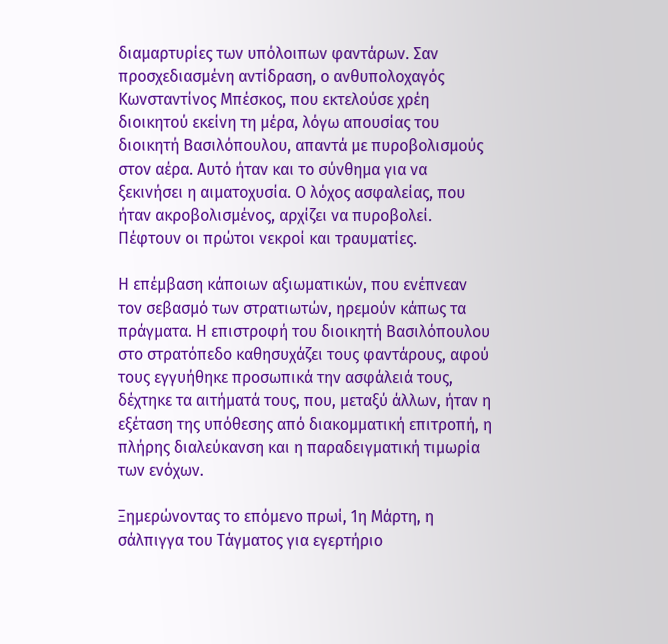διαμαρτυρίες των υπόλοιπων φαντάρων. Σαν προσχεδιασμένη αντίδραση, ο ανθυπολοχαγός Κωνσταντίνος Μπέσκος, που εκτελούσε χρέη διοικητού εκείνη τη μέρα, λόγω απουσίας του διοικητή Βασιλόπουλου, απαντά με πυροβολισμούς στον αέρα. Αυτό ήταν και το σύνθημα για να ξεκινήσει η αιματοχυσία. Ο λόχος ασφαλείας, που ήταν ακροβολισμένος, αρχίζει να πυροβολεί. Πέφτουν οι πρώτοι νεκροί και τραυματίες.

Η επέμβαση κάποιων αξιωματικών, που ενέπνεαν τον σεβασμό των στρατιωτών, ηρεμούν κάπως τα πράγματα. Η επιστροφή του διοικητή Βασιλόπουλου στο στρατόπεδο καθησυχάζει τους φαντάρους, αφού τους εγγυήθηκε προσωπικά την ασφάλειά τους, δέχτηκε τα αιτήματά τους, που, μεταξύ άλλων, ήταν η εξέταση της υπόθεσης από διακομματική επιτροπή, η πλήρης διαλεύκανση και η παραδειγματική τιμωρία των ενόχων.

Ξημερώνοντας το επόμενο πρωί, 1η Μάρτη, η σάλπιγγα του Τάγματος για εγερτήριο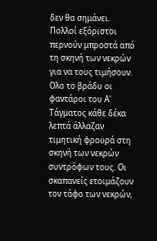δεν θα σημάνει. Πολλοί εξόριστοι περνούν μπροστά από τη σκηνή των νεκρών για να τους τιμήσουν. Ολο το βράδυ οι φαντάροι του Α' Τάγματος κάθε δέκα λεπτά άλλαζαν τιμητική φρουρά στη σκηνή των νεκρών συντρόφων τους. Οι σκαπανείς ετοιμάζουν τον τάφο των νεκρών,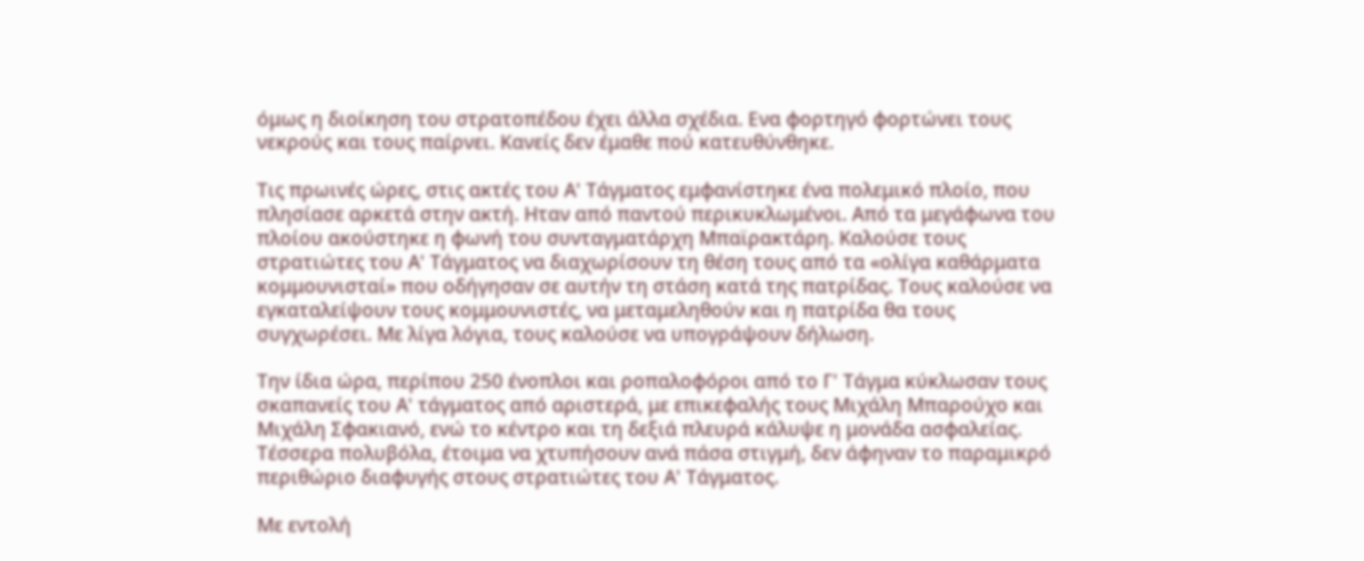όμως η διοίκηση του στρατοπέδου έχει άλλα σχέδια. Ενα φορτηγό φορτώνει τους νεκρούς και τους παίρνει. Κανείς δεν έμαθε πού κατευθύνθηκε.

Τις πρωινές ώρες, στις ακτές του Α' Τάγματος εμφανίστηκε ένα πολεμικό πλοίο, που πλησίασε αρκετά στην ακτή. Ηταν από παντού περικυκλωμένοι. Από τα μεγάφωνα του πλοίου ακούστηκε η φωνή του συνταγματάρχη Μπαϊρακτάρη. Καλούσε τους στρατιώτες του Α' Τάγματος να διαχωρίσουν τη θέση τους από τα «ολίγα καθάρματα κομμουνισταί» που οδήγησαν σε αυτήν τη στάση κατά της πατρίδας. Τους καλούσε να εγκαταλείψουν τους κομμουνιστές, να μεταμεληθούν και η πατρίδα θα τους συγχωρέσει. Με λίγα λόγια, τους καλούσε να υπογράψουν δήλωση.

Την ίδια ώρα, περίπου 250 ένοπλοι και ροπαλοφόροι από το Γ' Τάγμα κύκλωσαν τους σκαπανείς του Α' τάγματος από αριστερά, με επικεφαλής τους Μιχάλη Μπαρούχο και Μιχάλη Σφακιανό, ενώ το κέντρο και τη δεξιά πλευρά κάλυψε η μονάδα ασφαλείας. Τέσσερα πολυβόλα, έτοιμα να χτυπήσουν ανά πάσα στιγμή, δεν άφηναν το παραμικρό περιθώριο διαφυγής στους στρατιώτες του Α' Τάγματος.

Με εντολή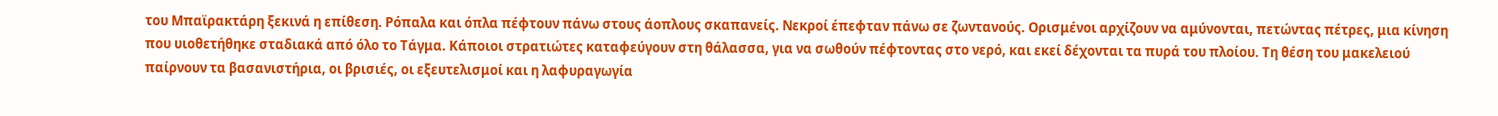του Μπαϊρακτάρη ξεκινά η επίθεση. Ρόπαλα και όπλα πέφτουν πάνω στους άοπλους σκαπανείς. Νεκροί έπεφταν πάνω σε ζωντανούς. Ορισμένοι αρχίζουν να αμύνονται, πετώντας πέτρες, μια κίνηση που υιοθετήθηκε σταδιακά από όλο το Τάγμα. Κάποιοι στρατιώτες καταφεύγουν στη θάλασσα, για να σωθούν πέφτοντας στο νερό, και εκεί δέχονται τα πυρά του πλοίου. Τη θέση του μακελειού παίρνουν τα βασανιστήρια, οι βρισιές, οι εξευτελισμοί και η λαφυραγωγία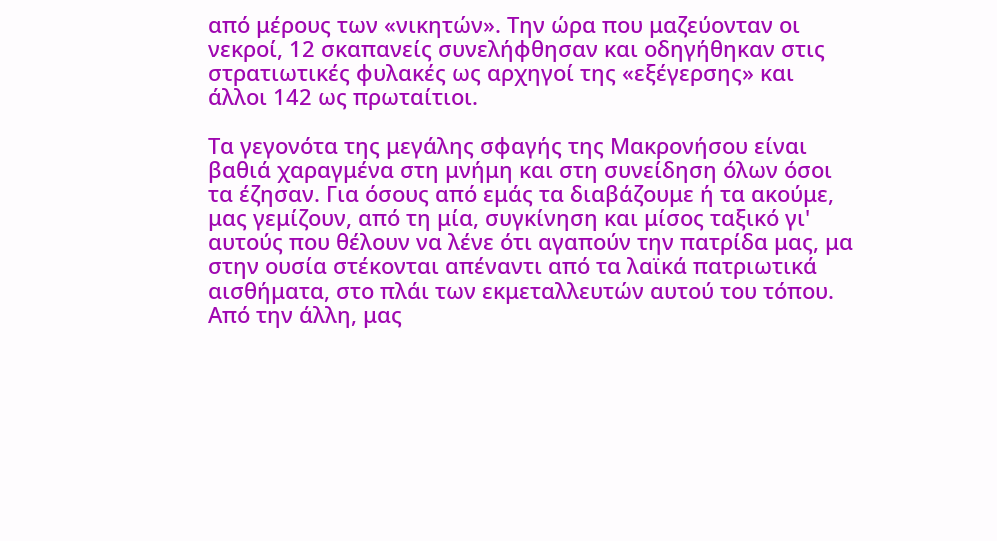από μέρους των «νικητών». Την ώρα που μαζεύονταν οι νεκροί, 12 σκαπανείς συνελήφθησαν και οδηγήθηκαν στις στρατιωτικές φυλακές ως αρχηγοί της «εξέγερσης» και άλλοι 142 ως πρωταίτιοι.

Τα γεγονότα της μεγάλης σφαγής της Μακρονήσου είναι βαθιά χαραγμένα στη μνήμη και στη συνείδηση όλων όσοι τα έζησαν. Για όσους από εμάς τα διαβάζουμε ή τα ακούμε, μας γεμίζουν, από τη μία, συγκίνηση και μίσος ταξικό γι' αυτούς που θέλουν να λένε ότι αγαπούν την πατρίδα μας, μα στην ουσία στέκονται απέναντι από τα λαϊκά πατριωτικά αισθήματα, στο πλάι των εκμεταλλευτών αυτού του τόπου. Από την άλλη, μας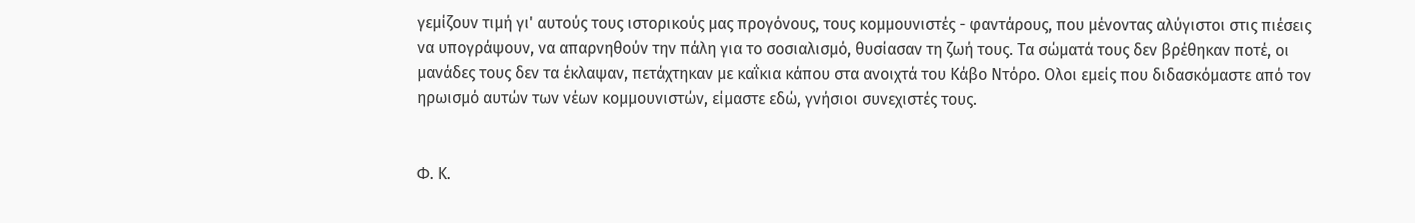γεμίζουν τιμή γι' αυτούς τους ιστορικούς μας προγόνους, τους κομμουνιστές - φαντάρους, που μένοντας αλύγιστοι στις πιέσεις να υπογράψουν, να απαρνηθούν την πάλη για το σοσιαλισμό, θυσίασαν τη ζωή τους. Τα σώματά τους δεν βρέθηκαν ποτέ, οι μανάδες τους δεν τα έκλαψαν, πετάχτηκαν με καΐκια κάπου στα ανοιχτά του Κάβο Ντόρο. Ολοι εμείς που διδασκόμαστε από τον ηρωισμό αυτών των νέων κομμουνιστών, είμαστε εδώ, γνήσιοι συνεχιστές τους.


Φ. Κ.